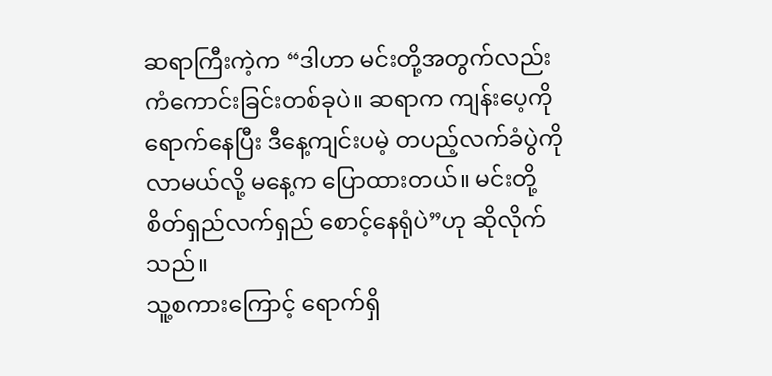ဆရာကြီးကဲ့က “ဒါဟာ မင်းတို့အတွက်လည်း ကံကောင်းခြင်းတစ်ခုပဲ။ ဆရာက ကျန်းပေ့ကို ရောက်နေပြီး ဒီနေ့ကျင်းပမဲ့ တပည့်လက်ခံပွဲကို လာမယ်လို့ မနေ့က ပြောထားတယ်။ မင်းတို့ စိတ်ရှည်လက်ရှည် စောင့်နေရုံပဲ”ဟု ဆိုလိုက်သည်။
သူ့စကားကြောင့် ရောက်ရှိ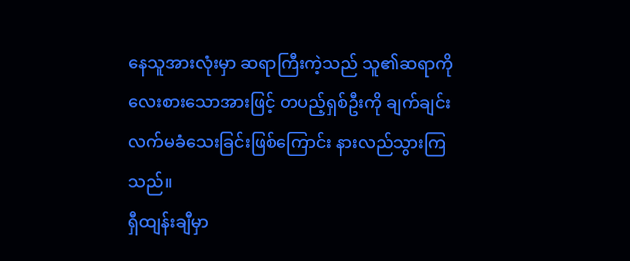နေသူအားလုံးမှာ ဆရာကြီးကဲ့သည် သူ၏ဆရာကို လေးစားသောအားဖြင့် တပည့်ရှစ်ဦးကို ချက်ချင်း လက်မခံသေးခြင်းဖြစ်ကြောင်း နားလည်သွားကြသည်။
ရှီထျန်းချီမှာ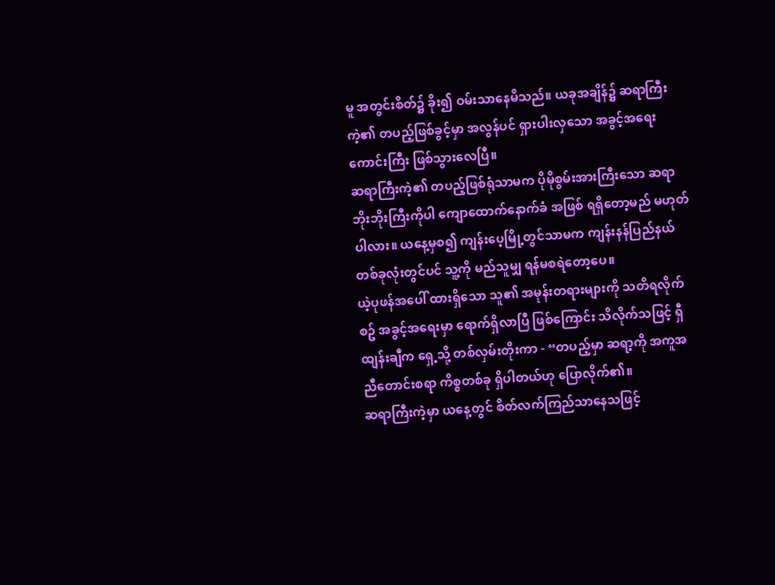မူ အတွင်းစိတ်၌ ခိုး၍ ဝမ်းသာနေမိသည်။ ယခုအချိန်၌ ဆရာကြီးကဲ့၏ တပည့်ဖြစ်ခွင့်မှာ အလွန်ပင် ရှားပါးလှသော အခွင့်အရေးကောင်းကြီး ဖြစ်သွားလေပြီ။
ဆရာကြီးကဲ့၏ တပည့်ဖြစ်ရုံသာမက ပိုမိုစွမ်းအားကြီးသော ဆရာဘိုးဘိုးကြီးကိုပါ ကျောထောက်နောက်ခံ အဖြစ် ရရှိတော့မည် မဟုတ်ပါလား။ ယနေ့မှစ၍ ကျန်းပေ့မြို့တွင်သာမက ကျန်းနန်ပြည်နယ် တစ်ခုလုံးတွင်ပင် သူ့ကို မည်သူမျှ ရန်မစရဲတော့ပေ။
ယဲ့ပုဖန်အပေါ် ထားရှိသော သူ၏ အမုန်းတရားများကို သတိရလိုက်စဥ် အခွင့်အရေးမှာ ရောက်ရှိလာပြီ ဖြစ်ကြောင်း သိလိုက်သဖြင့် ရှီထျန်းချီက ရှေ့သို့ တစ်လှမ်းတိုးကာ - “တပည့်မှာ ဆရာ့ကို အကူအညီတောင်းစရာ ကိစ္စတစ်ခု ရှိပါတယ်ဟု ပြောလိုက်၏။
ဆရာကြီးကဲ့မှာ ယနေ့တွင် စိတ်လက်ကြည်သာနေသဖြင့်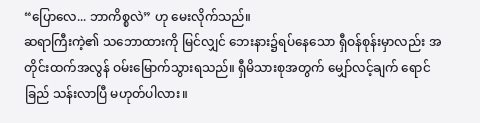“ပြောလေ... ဘာကိစ္စလဲ” ဟု မေးလိုက်သည်။
ဆရာကြီးကဲ့၏ သဘောထားကို မြင်လျှင် ဘေးနား၌ရပ်နေသော ရှီဝန်စုန်းမှာလည်း အတိုင်းထက်အလွန် ဝမ်းမြောက်သွားရသည်။ ရှီမိသားစုအတွက် မျှော်လင့်ချက် ရောင်ခြည် သန်းလာပြီ မဟုတ်ပါလား။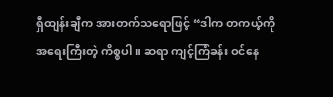ရှီထျန်းချီက အားတက်သရောဖြင့် “ဒါက တကယ့်ကို အရေးကြီးတဲ့ ကိစ္စပါ။ ဆရာ ကျင့်ကြံခန်း ဝင်နေ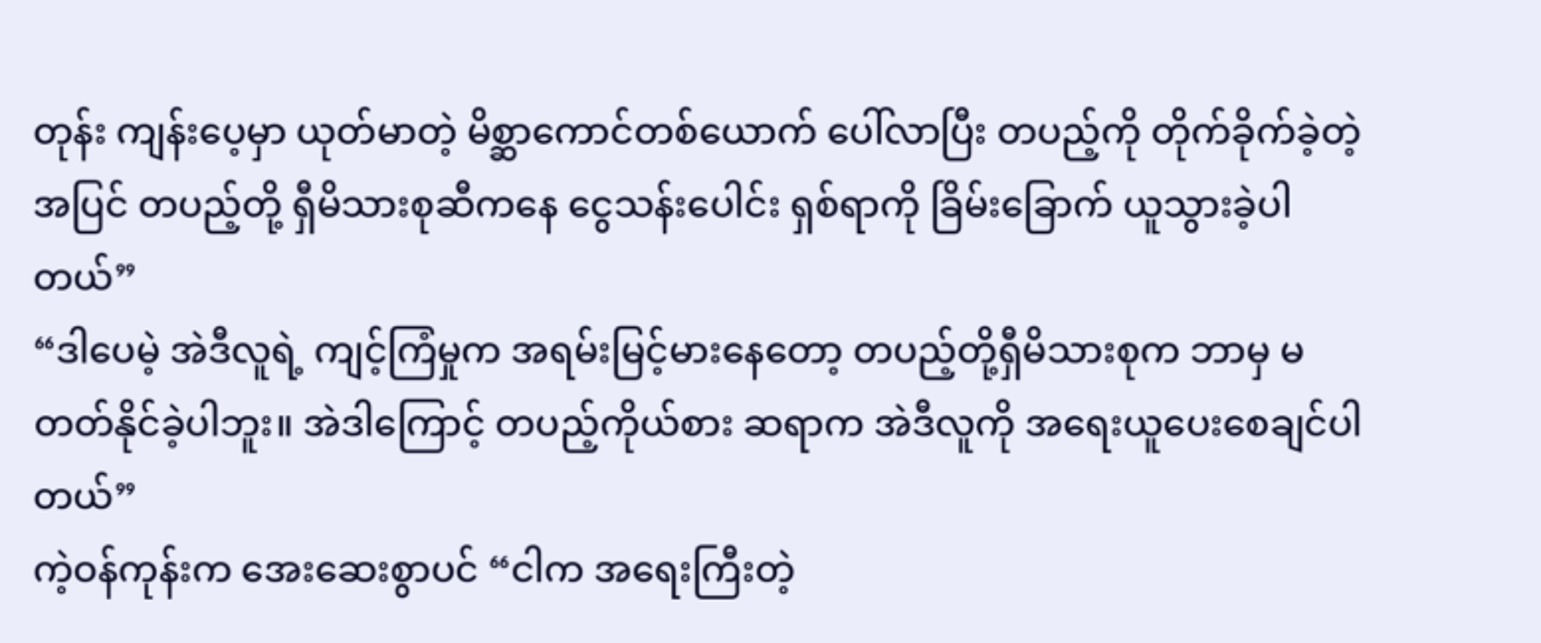တုန်း ကျန်းပေ့မှာ ယုတ်မာတဲ့ မိစ္ဆာကောင်တစ်ယောက် ပေါ်လာပြီး တပည့်ကို တိုက်ခိုက်ခဲ့တဲ့ အပြင် တပည့်တို့ ရှီမိသားစုဆီကနေ ငွေသန်းပေါင်း ရှစ်ရာကို ခြိမ်းခြောက် ယူသွားခဲ့ပါတယ်”
“ဒါပေမဲ့ အဲဒီလူရဲ့ ကျင့်ကြံမှုက အရမ်းမြင့်မားနေတော့ တပည့်တို့ရှီမိသားစုက ဘာမှ မတတ်နိုင်ခဲ့ပါဘူး။ အဲဒါကြောင့် တပည့်ကိုယ်စား ဆရာက အဲဒီလူကို အရေးယူပေးစေချင်ပါတယ်”
ကဲ့ဝန်ကုန်းက အေးဆေးစွာပင် “ငါက အရေးကြီးတဲ့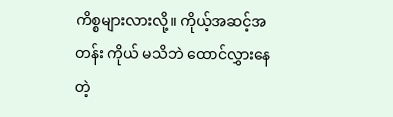ကိစ္စများလားလို့။ ကိုယ့်အဆင့်အတန်း ကိုယ် မသိဘဲ ထောင်လွှားနေတဲ့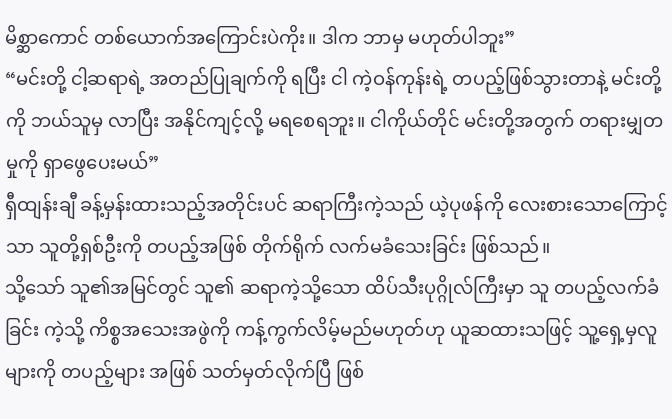မိစ္ဆာကောင် တစ်ယောက်အကြောင်းပဲကိုး။ ဒါက ဘာမှ မဟုတ်ပါဘူး”
“မင်းတို့ ငါ့ဆရာရဲ့ အတည်ပြုချက်ကို ရပြီး ငါ ကဲ့ဝန်ကုန်းရဲ့ တပည့်ဖြစ်သွားတာနဲ့ မင်းတို့ကို ဘယ်သူမှ လာပြီး အနိုင်ကျင့်လို့ မရစေရဘူး။ ငါကိုယ်တိုင် မင်းတို့အတွက် တရားမျှတမှုကို ရှာဖွေပေးမယ်”
ရှီထျန်းချီ ခန့်မှန်းထားသည့်အတိုင်းပင် ဆရာကြီးကဲ့သည် ယဲ့ပုဖန်ကို လေးစားသောကြောင့်သာ သူတို့ရှစ်ဦးကို တပည့်အဖြစ် တိုက်ရိုက် လက်မခံသေးခြင်း ဖြစ်သည်။
သို့သော် သူ၏အမြင်တွင် သူ၏ ဆရာကဲ့သို့သော ထိပ်သီးပုဂ္ဂိုလ်ကြီးမှာ သူ တပည့်လက်ခံခြင်း ကဲ့သို့ ကိစ္စအသေးအဖွဲကို ကန့်ကွက်လိမ့်မည်မဟုတ်ဟု ယူဆထားသဖြင့် သူ့ရှေ့မှလူများကို တပည့်များ အဖြစ် သတ်မှတ်လိုက်ပြီ ဖြစ်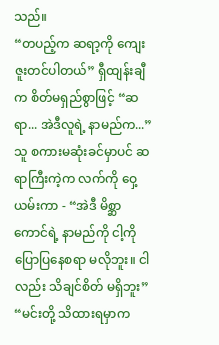သည်။
“တပည့်က ဆရာ့ကို ကျေးဇူးတင်ပါတယ်” ရှီထျန်းချီက စိတ်မရှည်စွာဖြင့် “ဆရာ... အဲဒီလူရဲ့ နာမည်က...”
သူ စကားမဆုံးခင်မှာပင် ဆရာကြီးကဲ့က လက်ကို ဝှေ့ယမ်းကာ - “အဲဒီ မိစ္ဆာကောင်ရဲ့ နာမည်ကို ငါ့ကို ပြောပြနေစရာ မလိုဘူး။ ငါလည်း သိချင်စိတ် မရှိဘူး”
“မင်းတို့ သိထားရမှာက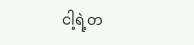ငါ့ရဲ့တ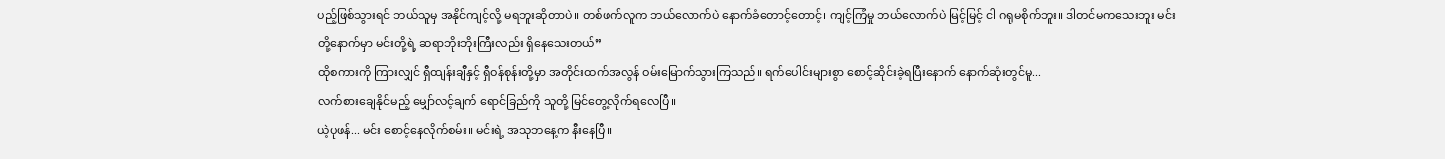ပည့်ဖြစ်သွားရင် ဘယ်သူမှ အနိုင်ကျင့်လို့ မရဘူးဆိုတာပဲ။ တစ်ဖက်လူက ဘယ်လောက်ပဲ နောက်ခံတောင့်တောင့်၊ ကျင့်ကြံမှု ဘယ်လောက်ပဲ မြင့်မြင့် ငါ ဂရုမစိုက်ဘူး။ ဒါတင်မကသေးဘူး မင်းတို့နောက်မှာ မင်းတို့ရဲ့ ဆရာဘိုးဘိုးကြီးလည်း ရှိနေသေးတယ်”
ထိုစကားကို ကြားလျှင် ရှီထျန်းချီနှင့် ရှီဝန်စုန်းတို့မှာ အတိုင်းထက်အလွန် ဝမ်းမြောက်သွားကြသည်။ ရက်ပေါင်းများစွာ စောင့်ဆိုင်းခဲ့ရပြီးနောက် နောက်ဆုံးတွင်မူ...
လက်စားချေနိုင်မည့် မျှော်လင့်ချက် ရောင်ခြည်ကို သူတို့ မြင်တွေ့လိုက်ရလေပြီ။
ယဲ့ပုဖန်... မင်း စောင့်နေလိုက်စမ်း။ မင်းရဲ့ အသုဘနေ့က နီးနေပြီ။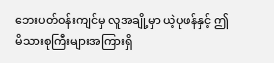ဘေးပတ်ဝန်းကျင်မှ လူအချို့မှာ ယဲ့ပုဖန်နှင့် ဤမိသားစုကြီးများအကြားရှိ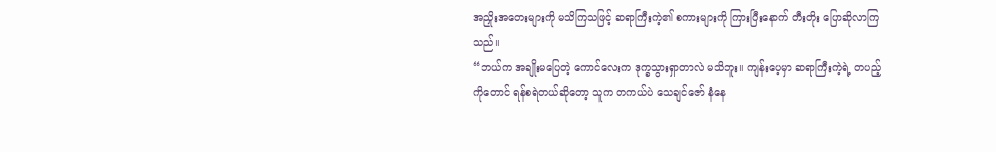အညှိုးအတေးများကို မသိကြသဖြင့် ဆရာကြီးကဲ့၏ စကားများကို ကြားပြီးနောက် တီးတိုး ပြောဆိုလာကြသည်။
“ဘယ်က အချိုးမပြေတဲ့ ကောင်လေးက ဒုက္ခသွားရှာတာလဲ မသိဘူး။ ကျန်းပေ့မှာ ဆရာကြီးကဲ့ရဲ့ တပည့်ကိုတောင် ရန်စရဲတယ်ဆိုတော့ သူက တကယ်ပဲ သေချင်ဇော် နံနေ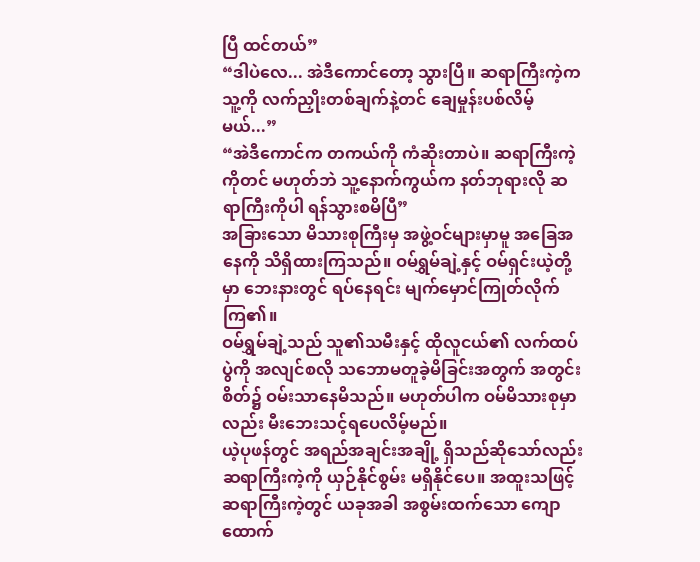ပြီ ထင်တယ်”
“ဒါပဲလေ... အဲဒီကောင်တော့ သွားပြီ။ ဆရာကြီးကဲ့က သူ့ကို လက်ညှိုးတစ်ချက်နဲ့တင် ချေမှုန်းပစ်လိမ့်မယ်...”
“အဲဒီကောင်က တကယ်ကို ကံဆိုးတာပဲ။ ဆရာကြီးကဲ့ကိုတင် မဟုတ်ဘဲ သူ့နောက်ကွယ်က နတ်ဘုရားလို ဆရာကြီးကိုပါ ရန်သွားစမိပြီ”
အခြားသော မိသားစုကြီးမှ အဖွဲ့ဝင်များမှာမူ အခြေအနေကို သိရှိထားကြသည်။ ဝမ်ရွှမ်ချဲ့နှင့် ဝမ်ရှင်းယဲ့တို့မှာ ဘေးနားတွင် ရပ်နေရင်း မျက်မှောင်ကြုတ်လိုက်ကြ၏။
ဝမ်ရွှမ်ချဲ့သည် သူ၏သမီးနှင့် ထိုလူငယ်၏ လက်ထပ်ပွဲကို အလျင်စလို သဘောမတူခဲ့မိခြင်းအတွက် အတွင်းစိတ်၌ ဝမ်းသာနေမိသည်။ မဟုတ်ပါက ဝမ်မိသားစုမှာလည်း မီးဘေးသင့်ရပေလိမ့်မည်။
ယဲ့ပုဖန်တွင် အရည်အချင်းအချို့ ရှိသည်ဆိုသော်လည်း ဆရာကြီးကဲ့ကို ယှဉ်နိုင်စွမ်း မရှိနိုင်ပေ။ အထူးသဖြင့် ဆရာကြီးကဲ့တွင် ယခုအခါ အစွမ်းထက်သော ကျောထောက်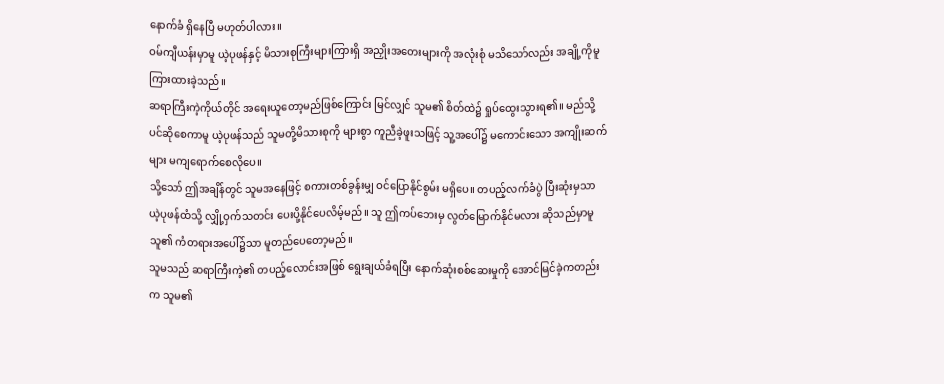နောက်ခံ ရှိနေပြီ မဟုတ်ပါလား။
ဝမ်ကျီယန်းမှာမူ ယဲ့ပုဖန်နှင့် မိသားစုကြီးများကြားရှိ အညှိုးအတေးများကို အလုံးစုံ မသိသော်လည်း အချို့ကိုမူ ကြားထားခဲ့သည်။
ဆရာကြီးကဲ့ကိုယ်တိုင် အရေးယူတော့မည်ဖြစ်ကြောင်း မြင်လျှင် သူမ၏ စိတ်ထဲ၌ ရှုပ်ထွေးသွားရ၏။ မည်သို့ပင်ဆိုစေကာမူ ယဲ့ပုဖန်သည် သူမတို့မိသားစုကို များစွာ ကူညီခဲ့ဖူးသဖြင့် သူ့အပေါ်၌ မကောင်းသော အကျိုးဆက်များ မကျရောက်စေလိုပေ။
သို့သော် ဤအချိန်တွင် သူမအနေဖြင့် စကားတစ်ခွန်းမျှ ဝင်ပြောနိုင်စွမ်း မရှိပေ။ တပည့်လက်ခံပွဲ ပြီးဆုံးမှသာ ယဲ့ပုဖန်ထံသို့ လျှို့ဝှက်သတင်း ပေးပို့နိုင်ပေလိမ့်မည်။ သူ ဤကပ်ဘေးမှ လွတ်မြောက်နိုင်မလား ဆိုသည်မှာမူ သူ၏ ကံတရားအပေါ်၌သာ မူတည်ပေတော့မည်။
သူမသည် ဆရာကြီးကဲ့၏ တပည့်လောင်းအဖြစ် ရွေးချယ်ခံရပြီး နောက်ဆုံးစစ်ဆေးမှုကို အောင်မြင်ခဲ့ကတည်းက သူမ၏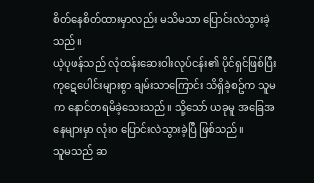စိတ်နေစိတ်ထားမှာလည်း မသိမသာ ပြောင်းလဲသွားခဲ့သည်။
ယဲ့ပုဖန်သည် လုံထန်းဆေးဝါးလုပ်ငန်း၏ ပိုင်ရှင်ဖြစ်ပြီး ကုဋေပေါင်းများစွာ ချမ်းသာကြောင်း သိရှိခဲ့စဥ်က သူမက နောင်တရမိခဲ့သေးသည်။ သို့သော် ယခုမူ အခြေအနေများမှာ လုံးဝ ပြောင်းလဲသွားခဲ့ပြီ ဖြစ်သည်။
သူမသည် ဆ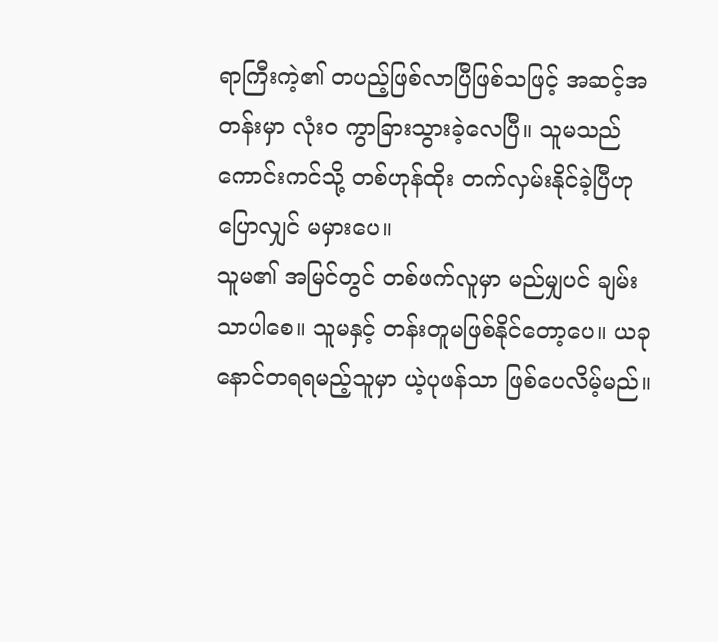ရာကြီးကဲ့၏ တပည့်ဖြစ်လာပြီဖြစ်သဖြင့် အဆင့်အတန်းမှာ လုံးဝ ကွာခြားသွားခဲ့လေပြီ။ သူမသည် ကောင်းကင်သို့ တစ်ဟုန်ထိုး တက်လှမ်းနိုင်ခဲ့ပြီဟု ပြောလျှင် မမှားပေ။
သူမ၏ အမြင်တွင် တစ်ဖက်လူမှာ မည်မျှပင် ချမ်းသာပါစေ။ သူမနှင့် တန်းတူမဖြစ်နိုင်တော့ပေ။ ယခု နောင်တရရမည့်သူမှာ ယဲ့ပုဖန်သာ ဖြစ်ပေလိမ့်မည်။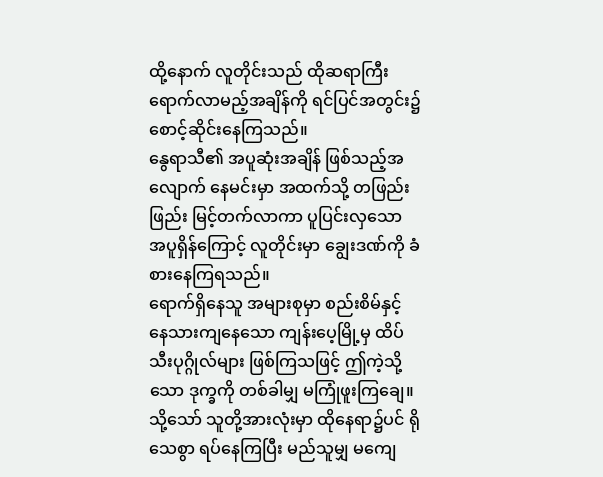ထို့နောက် လူတိုင်းသည် ထိုဆရာကြီး ရောက်လာမည့်အချိန်ကို ရင်ပြင်အတွင်း၌ စောင့်ဆိုင်းနေကြသည်။
နွေရာသီ၏ အပူဆုံးအချိန် ဖြစ်သည့်အလျောက် နေမင်းမှာ အထက်သို့ တဖြည်းဖြည်း မြင့်တက်လာကာ ပူပြင်းလှသော အပူရှိန်ကြောင့် လူတိုင်းမှာ ချွေးဒဏ်ကို ခံစားနေကြရသည်။
ရောက်ရှိနေသူ အများစုမှာ စည်းစိမ်နှင့် နေသားကျနေသော ကျန်းပေ့မြို့မှ ထိပ်သီးပုဂ္ဂိုလ်များ ဖြစ်ကြသဖြင့် ဤကဲ့သို့သော ဒုက္ခကို တစ်ခါမျှ မကြုံဖူးကြချေ။ သို့သော် သူတို့အားလုံးမှာ ထိုနေရာ၌ပင် ရိုသေစွာ ရပ်နေကြပြီး မည်သူမျှ မကျေ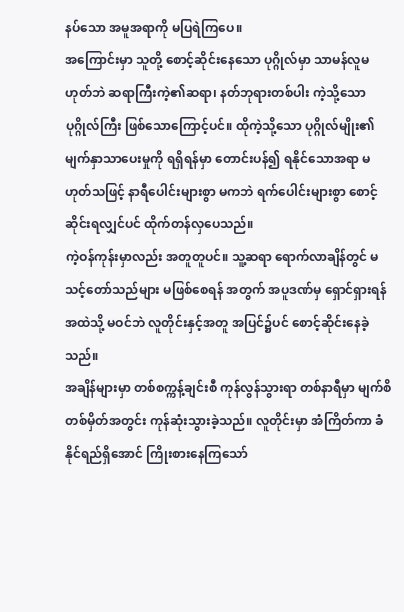နပ်သော အမူအရာကို မပြရဲကြပေ။
အကြောင်းမှာ သူတို့ စောင့်ဆိုင်းနေသော ပုဂ္ဂိုလ်မှာ သာမန်လူမဟုတ်ဘဲ ဆရာကြီးကဲ့၏ဆရာ၊ နတ်ဘုရားတစ်ပါး ကဲ့သို့သော ပုဂ္ဂိုလ်ကြီး ဖြစ်သောကြောင့်ပင်။ ထိုကဲ့သို့သော ပုဂ္ဂိုလ်မျိုး၏ မျက်နှာသာပေးမှုကို ရရှိရန်မှာ တောင်းပန်၍ ရနိုင်သောအရာ မဟုတ်သဖြင့် နာရီပေါင်းများစွာ မကဘဲ ရက်ပေါင်းများစွာ စောင့်ဆိုင်းရလျှင်ပင် ထိုက်တန်လှပေသည်။
ကဲ့ဝန်ကုန်းမှာလည်း အတူတူပင်။ သူ့ဆရာ ရောက်လာချိန်တွင် မသင့်တော်သည်များ မဖြစ်စေရန် အတွက် အပူဒဏ်မှ ရှောင်ရှားရန် အထဲသို့ မဝင်ဘဲ လူတိုင်းနှင့်အတူ အပြင်၌ပင် စောင့်ဆိုင်းနေခဲ့သည်။
အချိန်များမှာ တစ်စက္ကန့်ချင်းစီ ကုန်လွန်သွားရာ တစ်နာရီမှာ မျက်စိတစ်မှိတ်အတွင်း ကုန်ဆုံးသွားခဲ့သည်။ လူတိုင်းမှာ အံကြိတ်ကာ ခံနိုင်ရည်ရှိအောင် ကြိုးစားနေကြသော်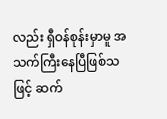လည်း ရှီဝန်စုန်းမှာမူ အသက်ကြီးနေပြီဖြစ်သဖြင့် ဆက်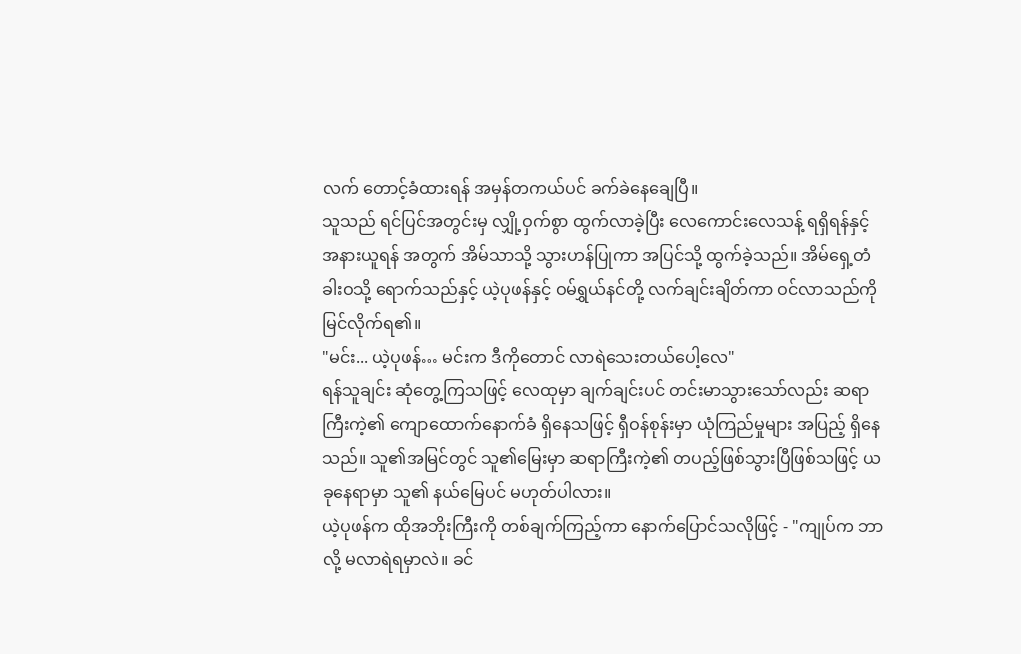လက် တောင့်ခံထားရန် အမှန်တကယ်ပင် ခက်ခဲနေချေပြီ။
သူသည် ရင်ပြင်အတွင်းမှ လျှို့ဝှက်စွာ ထွက်လာခဲ့ပြီး လေကောင်းလေသန့် ရရှိရန်နှင့် အနားယူရန် အတွက် အိမ်သာသို့ သွားဟန်ပြုကာ အပြင်သို့ ထွက်ခဲ့သည်။ အိမ်ရှေ့တံခါးဝသို့ ရောက်သည်နှင့် ယဲ့ပုဖန်နှင့် ဝမ်ရွှယ်နင်တို့ လက်ချင်းချိတ်ကာ ဝင်လာသည်ကို မြင်လိုက်ရ၏။
"မင်း... ယဲ့ပုဖန်… မင်းက ဒီကိုတောင် လာရဲသေးတယ်ပေါ့လေ"
ရန်သူချင်း ဆုံတွေ့ကြသဖြင့် လေထုမှာ ချက်ချင်းပင် တင်းမာသွားသော်လည်း ဆရာကြီးကဲ့၏ ကျောထောက်နောက်ခံ ရှိနေသဖြင့် ရှီဝန်စုန်းမှာ ယုံကြည်မှုများ အပြည့် ရှိနေသည်။ သူ၏အမြင်တွင် သူ၏မြေးမှာ ဆရာကြီးကဲ့၏ တပည့်ဖြစ်သွားပြီဖြစ်သဖြင့် ယခုနေရာမှာ သူ၏ နယ်မြေပင် မဟုတ်ပါလား။
ယဲ့ပုဖန်က ထိုအဘိုးကြီးကို တစ်ချက်ကြည့်ကာ နောက်ပြောင်သလိုဖြင့် - "ကျုပ်က ဘာလို့ မလာရဲရမှာလဲ။ ခင်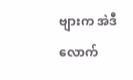ဗျားက အဲဒီလောက်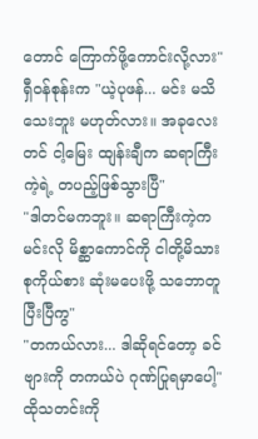တောင် ကြောက်ဖို့ကောင်းလို့လား"
ရှီဝန်စုန်းက "ယဲ့ပုဖန်... မင်း မသိသေးဘူး မဟုတ်လား။ အခုလေးတင် ငါ့မြေး ထျန်းချီက ဆရာကြီးကဲ့ရဲ့ တပည့်ဖြစ်သွားပြီ"
"ဒါတင်မကဘူး။ ဆရာကြီးကဲ့က မင်းလို မိစ္ဆာကောင်ကို ငါတို့မိသားစုကိုယ်စား ဆုံးမပေးဖို့ သဘောတူပြီးပြီကွ"
"တကယ်လား... ဒါဆိုရင်တော့ ခင်ဗျားကို တကယ်ပဲ ဂုဏ်ပြုရမှာပေါ့"
ထိုသတင်းကို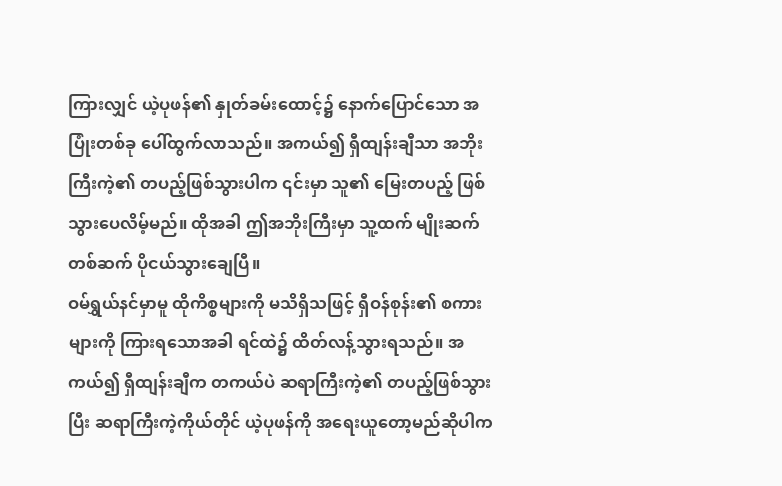ကြားလျှင် ယဲ့ပုဖန်၏ နှုတ်ခမ်းထောင့်၌ နောက်ပြောင်သော အပြုံးတစ်ခု ပေါ်ထွက်လာသည်။ အကယ်၍ ရှီထျန်းချီသာ အဘိုးကြီးကဲ့၏ တပည့်ဖြစ်သွားပါက ၎င်းမှာ သူ၏ မြေးတပည့် ဖြစ်သွားပေလိမ့်မည်။ ထိုအခါ ဤအဘိုးကြီးမှာ သူ့ထက် မျိုးဆက် တစ်ဆက် ပိုငယ်သွားချေပြီ။
ဝမ်ရွှယ်နင်မှာမူ ထိုကိစ္စများကို မသိရှိသဖြင့် ရှီဝန်စုန်း၏ စကားများကို ကြားရသောအခါ ရင်ထဲ၌ ထိတ်လန့်သွားရသည်။ အကယ်၍ ရှီထျန်းချီက တကယ်ပဲ ဆရာကြီးကဲ့၏ တပည့်ဖြစ်သွားပြီး ဆရာကြီးကဲ့ကိုယ်တိုင် ယဲ့ပုဖန်ကို အရေးယူတော့မည်ဆိုပါက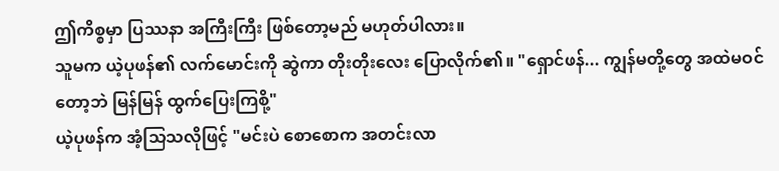ဤကိစ္စမှာ ပြဿနာ အကြီးကြီး ဖြစ်တော့မည် မဟုတ်ပါလား။
သူမက ယဲ့ပုဖန်၏ လက်မောင်းကို ဆွဲကာ တိုးတိုးလေး ပြောလိုက်၏။ "ရှောင်ဖန်... ကျွန်မတို့တွေ အထဲမဝင်တော့ဘဲ မြန်မြန် ထွက်ပြေးကြစို့"
ယဲ့ပုဖန်က အံ့သြသလိုဖြင့် "မင်းပဲ စောစောက အတင်းလာ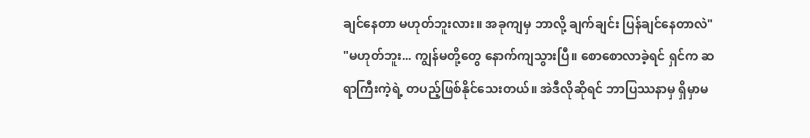ချင်နေတာ မဟုတ်ဘူးလား။ အခုကျမှ ဘာလို့ ချက်ချင်း ပြန်ချင်နေတာလဲ"
"မဟုတ်ဘူး... ကျွန်မတို့တွေ နောက်ကျသွားပြီ။ စောစောလာခဲ့ရင် ရှင်က ဆရာကြီးကဲ့ရဲ့ တပည့်ဖြစ်နိုင်သေးတယ်။ အဲဒီလိုဆိုရင် ဘာပြဿနာမှ ရှိမှာမ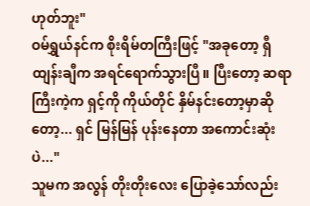ဟုတ်ဘူး"
ဝမ်ရွှယ်နင်က စိုးရိမ်တကြီးဖြင့် "အခုတော့ ရှီထျန်းချီက အရင်ရောက်သွားပြီ။ ပြီးတော့ ဆရာကြီးကဲ့က ရှင့်ကို ကိုယ်တိုင် နှိမ်နင်းတော့မှာဆိုတော့... ရှင် မြန်မြန် ပုန်းနေတာ အကောင်းဆုံးပဲ..."
သူမက အလွန် တိုးတိုးလေး ပြောခဲ့သော်လည်း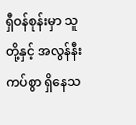ရှီဝန်စုန်းမှာ သူတို့နှင့် အလွန်နီးကပ်စွာ ရှိနေသ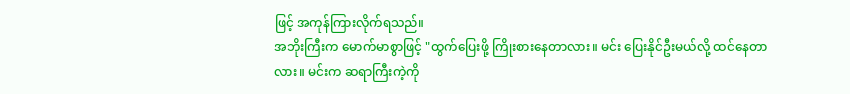ဖြင့် အကုန်ကြားလိုက်ရသည်။
အဘိုးကြီးက မောက်မာစွာဖြင့် "ထွက်ပြေးဖို့ ကြိုးစားနေတာလား။ မင်း ပြေးနိုင်ဦးမယ်လို့ ထင်နေတာလား။ မင်းက ဆရာကြီးကဲ့ကို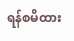ရန်စမိထား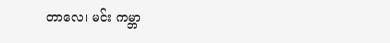တာလေ၊ မင်း ကမ္ဘာ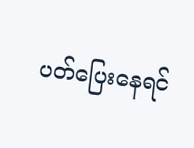ပတ်ပြေးနေရင်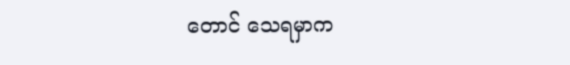တောင် သေရမှာက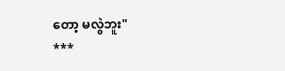တော့ မလွဲဘူး"
***